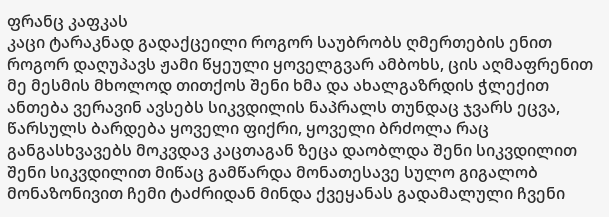ფრანც კაფკას
კაცი ტარაკნად გადაქცეილი როგორ საუბრობს ღმერთების ენით როგორ დაღუპავს ჟამი წყეული ყოველგვარ ამბოხს, ცის აღმაფრენით მე მესმის მხოლოდ თითქოს შენი ხმა და ახალგაზრდის ჭლექით ანთება ვერავინ ავსებს სიკვდილის ნაპრალს თუნდაც ჯვარს ეცვა, წარსულს ბარდება ყოველი ფიქრი, ყოველი ბრძოლა რაც განგასხვავებს მოკვდავ კაცთაგან ზეცა დაობლდა შენი სიკვდილით შენი სიკვდილით მიწაც გამწარდა მონათესავე სულო გიგალობ მონაზონივით ჩემი ტაძრიდან მინდა ქვეყანას გადამალული ჩვენი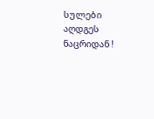სულები აღდგეს ნაცრიდან !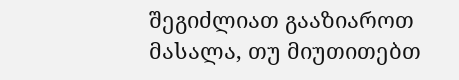შეგიძლიათ გააზიაროთ მასალა, თუ მიუთითებთ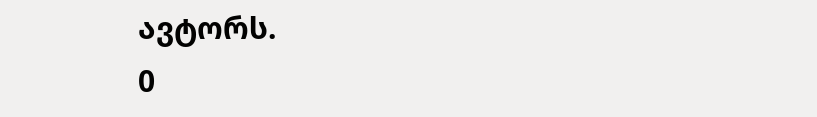ავტორს.
0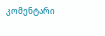კომენტარი